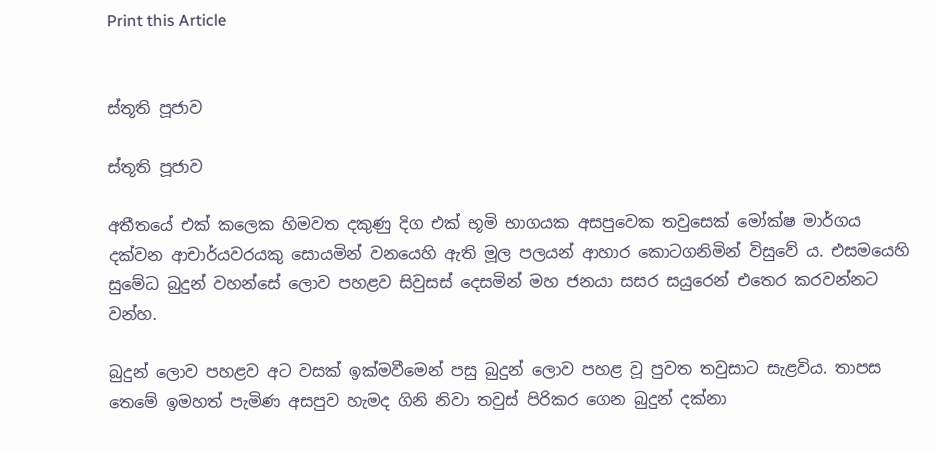Print this Article


ස්තූති පූජාව

ස්තූති පූජාව

අතීතයේ එක් කලෙක හිමවත දකුණු දිග එක් භූමි භාගයක අසපුවෙක තවුසෙක් මෝක්ෂ මාර්ගය දක්වන ආචාර්යවරයකු සොයමින් වනයෙහි ඇති මූල පලයන් ආහාර කොටගනිමින් විසුවේ ය. එසමයෙහි සුමේධ බුදුන් වහන්සේ ලොව පහළව සිවුසස් දෙසමින් මහ ජනයා සසර සයුරෙන් එතෙර කරවන්නට වන්හ.

බුදුන් ලොව පහළව අට වසක් ඉක්මවීමෙන් පසු බුදුන් ලොව පහළ වූ පුවත තවුසාට සැළවිය. තාපස තෙමේ ඉමහත් පැමිණ අසපුව හැමද ගිනි නිවා තවුස් පිරිකර ගෙන බුදුන් දක්නා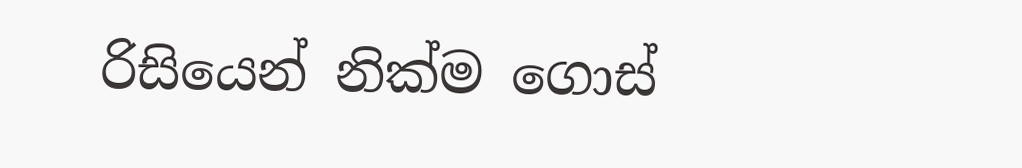රිසියෙන් නික්ම ගොස්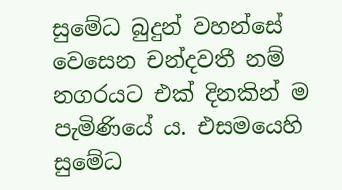සුමේධ බුදුන් වහන්සේ වෙසෙන චන්දවතී නම් නගරයට එක් දිනකින් ම පැමිණියේ ය. එසමයෙහි සුමේධ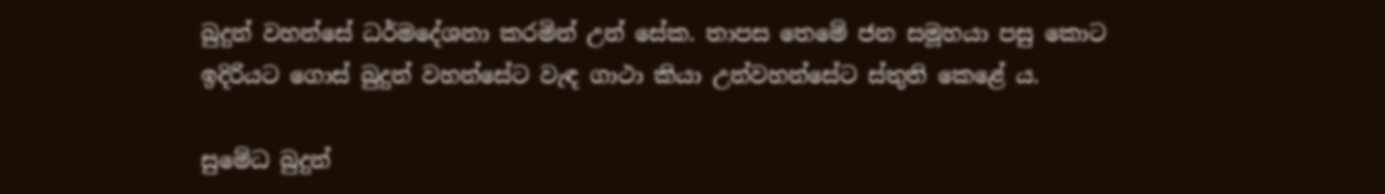බුදුන් වහන්සේ ධර්මදේශනා කරමින් උන් සේක. තාපස තෙමේ ජන සමූහයා පසු කොට ඉදිරියට ගොස් බුදුන් වහන්සේට වැඳ ගාථා කියා උන්වහන්සේට ස්තුති කෙළේ ය.

සුමේධ බුදුන්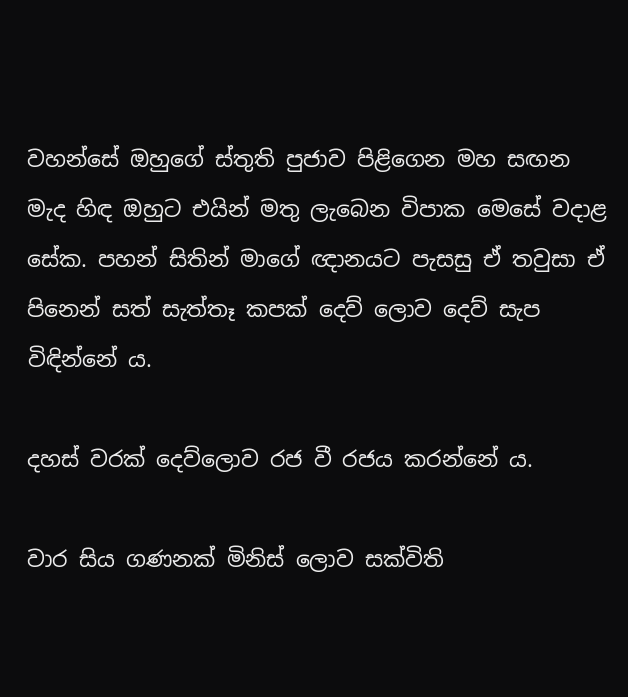වහන්සේ ඔහුගේ ස්තුති පුජාව පිළිගෙන මහ සඟන මැද හිඳ ඔහුට එයින් මතු ලැබෙන විපාක මෙසේ වදාළ සේක. පහන් සිතින් මාගේ ඥානයට පැසසු ඒ තවුසා ඒ පිනෙන් සත් සැත්තෑ කපක් දෙව් ලොව දෙව් සැප විඳින්නේ ය.

දහස් වරක් දෙව්ලොව රජ වී රජය කරන්නේ ය.

වාර සිය ගණනක් මිනිස් ලොව සක්විති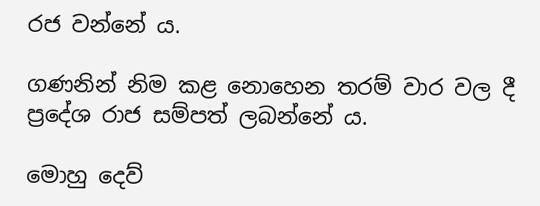රජ වන්නේ ය.

ගණනින් නිම කළ නොහෙන තරම් වාර වල දී ප්‍රදේශ රාජ සම්පත් ලබන්නේ ය.

මොහු දෙව්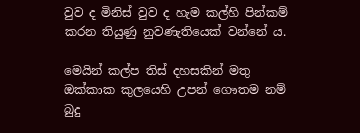වුව ද මිනිස් වුව ද හැම කල්හි පින්කම් කරන තියුණු නුවණැතියෙක් වන්නේ ය.

මෙයින් කල්ප තිස් දහසකින් මතු ඔක්කාක කුලයෙහි උපන් ගෞතම නම් බුදු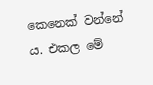කෙනෙක් වන්නේ ය. එකල මේ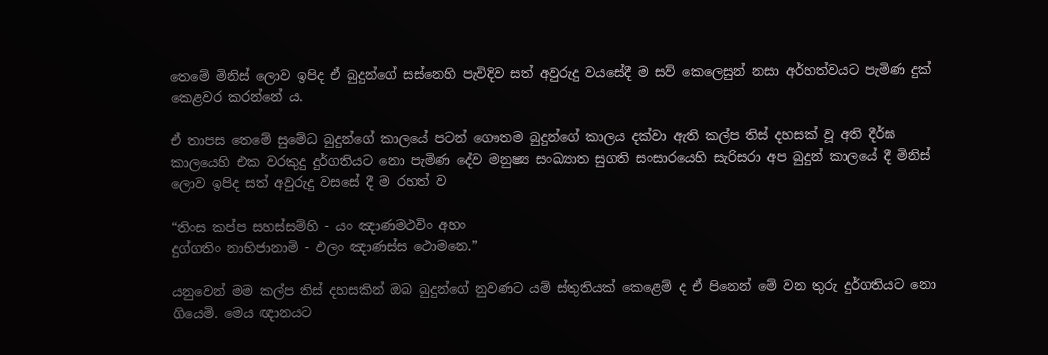තෙමේ මිනිස් ලොව ඉපිද ඒ බුදුන්ගේ සස්නෙහි පැවිදිව සත් අවුරුදු වයසේදී ම සව් කෙලෙසුන් නසා අර්හත්වයට පැමිණ දුක් කෙළවර කරන්නේ ය.

ඒ තාපස තෙමේ සුමේධ බුදුන්ගේ කාලයේ පටන් ගෞතම බුදුන්ගේ කාලය දක්වා ඇති කල්ප තිස් දහසක් වූ අති දීර්ඝ කාලයෙහි එක වරකුදු දුර්ගතියට නො පැමිණ දේව මනුෂ්‍ය සංඛ්‍යාත සුගති සංසාරයෙහි සැරිසරා අප බුදුන් කාලයේ දී මිනිස් ලොව ඉපිද සත් අවුරුදු වසසේ දී ම රහත් ව

“තිංස කප්ප සහස්සම්හි - යං ඤාණමථවිං අහං
දුග්ගතිං නාභිජානාමි - ඵලං ඤාණස්ස ථොමනෙ.”

යනුවෙන් මම කල්ප තිස් දහසකින් ඔබ බුදුන්ගේ නුවණට යම් ස්තුතියක් කෙළෙම් ද ඒ පිනෙන් මේ වන තුරු දුර්ගතියට නො ගියෙමි. මෙය ඥානයට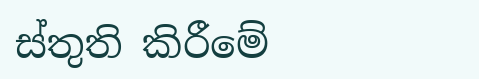ස්තුති කිරීමේ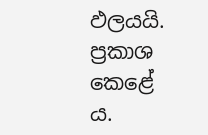ඵලයයි. ප්‍රකාශ කෙළේ ය.